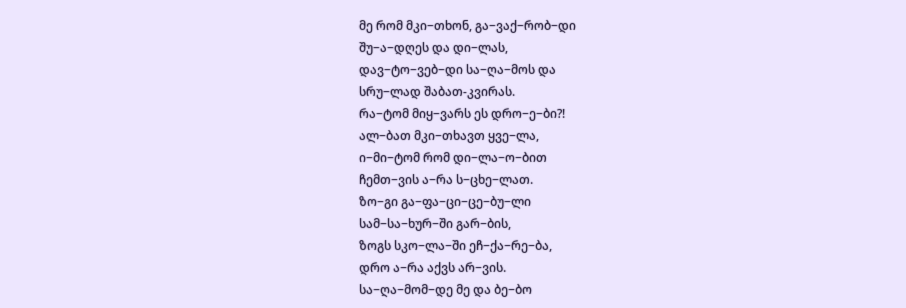მე რომ მკი−თხონ, გა−ვაქ−რობ−დი
შუ−ა−დღეს და დი−ლას,
დავ−ტო−ვებ−დი სა−ღა−მოს და
სრუ−ლად შაბათ-კვირას.
რა−ტომ მიყ−ვარს ეს დრო−ე−ბი?!
ალ−ბათ მკი−თხავთ ყვე−ლა,
ი−მი−ტომ რომ დი−ლა−ო−ბით
ჩემთ−ვის ა−რა ს−ცხე−ლათ.
ზო−გი გა−ფა−ცი−ცე−ბუ−ლი
სამ−სა−ხურ−ში გარ−ბის,
ზოგს სკო−ლა−ში ეჩ−ქა−რე−ბა,
დრო ა−რა აქვს არ−ვის.
სა−ღა−მომ−დე მე და ბე−ბო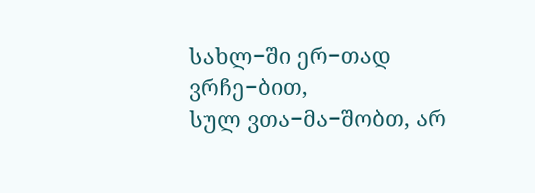სახლ−ში ერ−თად ვრჩე−ბით,
სულ ვთა−მა−შობთ, არ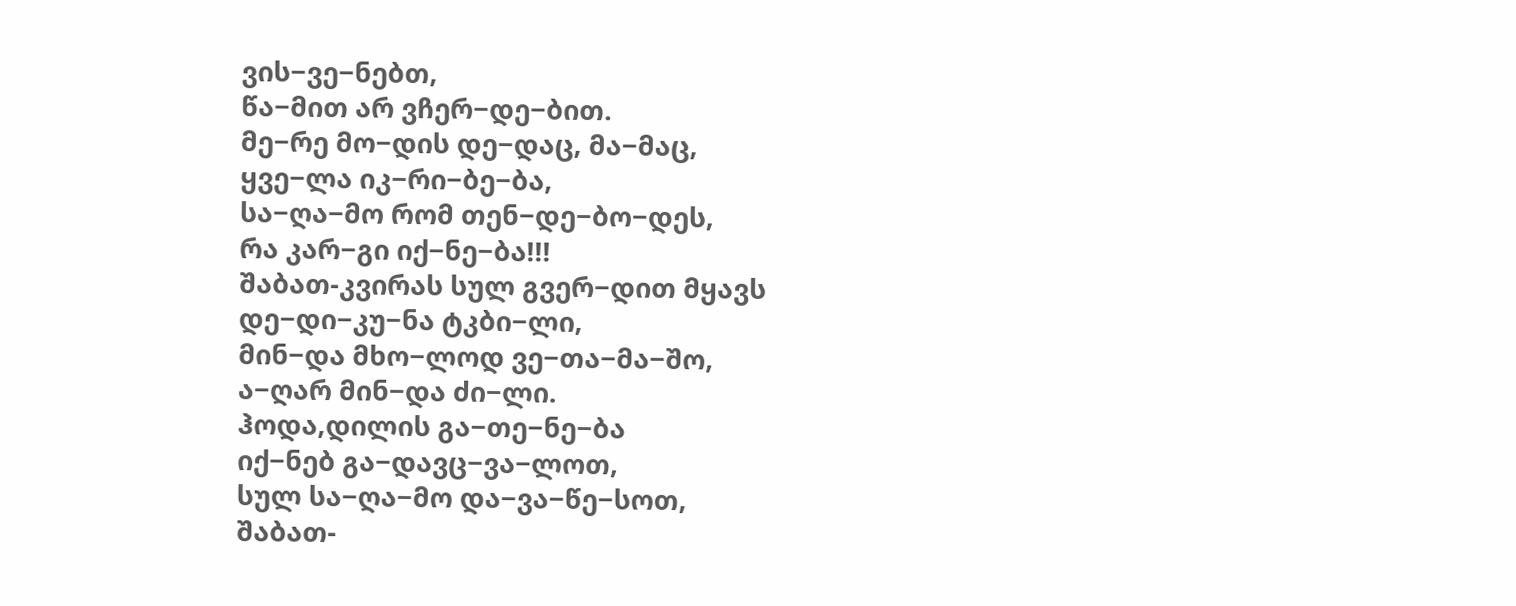ვის−ვე−ნებთ,
წა−მით არ ვჩერ−დე−ბით.
მე−რე მო−დის დე−დაც, მა−მაც,
ყვე−ლა იკ−რი−ბე−ბა,
სა−ღა−მო რომ თენ−დე−ბო−დეს,
რა კარ−გი იქ−ნე−ბა!!!
შაბათ-კვირას სულ გვერ−დით მყავს
დე−დი−კუ−ნა ტკბი−ლი,
მინ−და მხო−ლოდ ვე−თა−მა−შო,
ა−ღარ მინ−და ძი−ლი.
ჰოდა,დილის გა−თე−ნე−ბა
იქ−ნებ გა−დავც−ვა−ლოთ,
სულ სა−ღა−მო და−ვა−წე−სოთ,
შაბათ-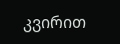კვირით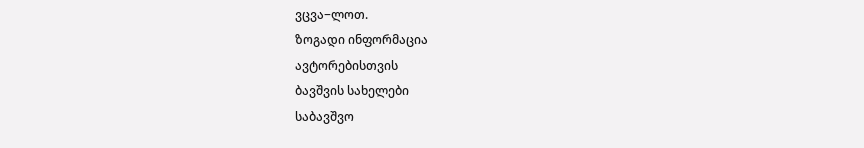ვცვა−ლოთ.
ზოგადი ინფორმაცია
ავტორებისთვის
ბავშვის სახელები
საბავშვო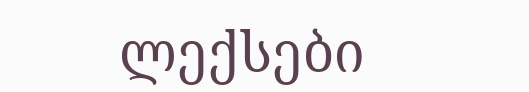ლექსები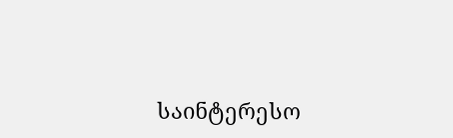საინტერესო